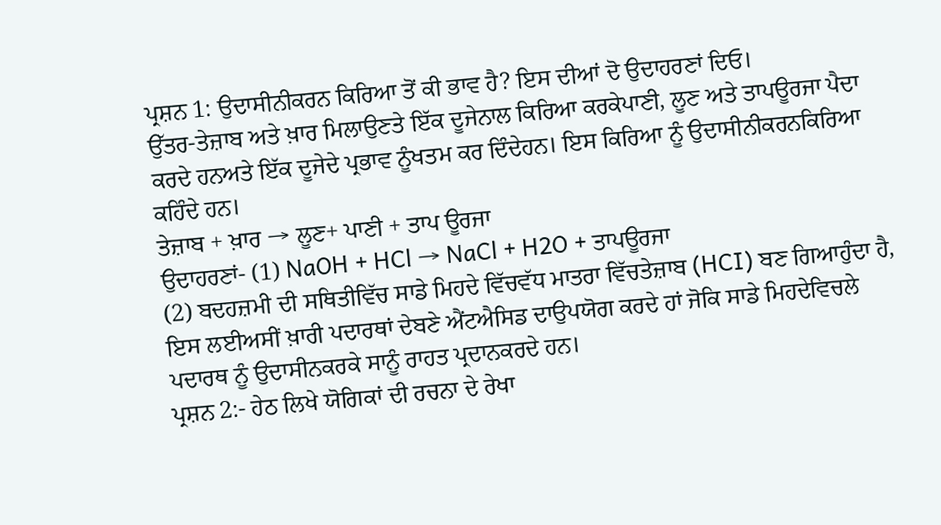ਪ੍ਰਸ਼ਨ 1: ਉਦਾਸੀਨੀਕਰਨ ਕਿਰਿਆ ਤੋਂ ਕੀ ਭਾਵ ਹੈ? ਇਸ ਦੀਆਂ ਦੋ ਉਦਾਹਰਣਾਂ ਦਿਓ।
ਉੱਤਰ-ਤੇਜ਼ਾਬ ਅਤੇ ਖ਼ਾਰ ਮਿਲਾਉਣਤੇ ਇੱਕ ਦੂਜੇਨਾਲ ਕਿਰਿਆ ਕਰਕੇਪਾਣੀ, ਲੂਣ ਅਤੇ ਤਾਪਊਰਜਾ ਪੈਦਾ ਕਰਦੇ ਹਨਅਤੇ ਇੱਕ ਦੂਜੇਦੇ ਪ੍ਰਭਾਵ ਨੂੰਖਤਮ ਕਰ ਦਿੰਦੇਹਨ। ਇਸ ਕਿਰਿਆ ਨੂੰ ਉਦਾਸੀਨੀਕਰਨਕਿਰਿਆ ਕਹਿੰਦੇ ਹਨ।
ਤੇਜ਼ਾਬ + ਖ਼ਾਰ → ਲੂਣ+ ਪਾਣੀ + ਤਾਪ ਊਰਜਾ
ਉਦਾਹਰਣਾਂ- (1) NaOH + HCl → NaCl + H2O + ਤਾਪਊਰਜਾ
(2) ਬਦਹਜ਼ਮੀ ਦੀ ਸਥਿਤੀਵਿੱਚ ਸਾਡੇ ਮਿਹਦੇ ਵਿੱਚਵੱਧ ਮਾਤਰਾ ਵਿੱਚਤੇਜ਼ਾਬ (HCI) ਬਣ ਗਿਆਹੁੰਦਾ ਹੈ, ਇਸ ਲਈਅਸੀਂ ਖ਼ਾਰੀ ਪਦਾਰਥਾਂ ਦੇਬਣੇ ਐਂਟਐਸਿਡ ਦਾਉਪਯੋਗ ਕਰਦੇ ਹਾਂ ਜੋਕਿ ਸਾਡੇ ਮਿਹਦੇਵਿਚਲੇ ਪਦਾਰਥ ਨੂੰ ਉਦਾਸੀਨਕਰਕੇ ਸਾਨੂੰ ਰਾਹਤ ਪ੍ਰਦਾਨਕਰਦੇ ਹਨ।
ਪ੍ਰਸ਼ਨ 2:- ਹੇਠ ਲਿਖੇ ਯੋਗਿਕਾਂ ਦੀ ਰਚਨਾ ਦੇ ਰੇਖਾ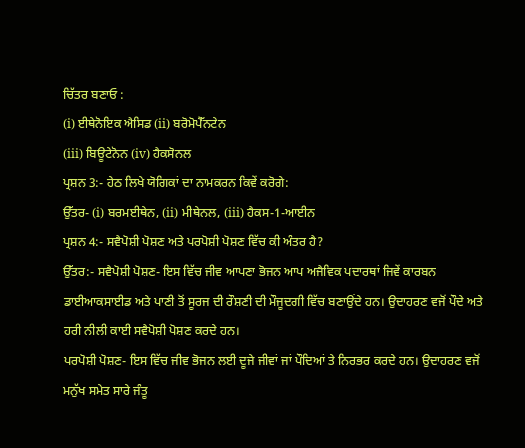ਚਿੱਤਰ ਬਣਾਓ :
(i) ਈਥੇਨੋਇਕ ਐਸਿਡ (ii) ਬਰੋਮੋਪੈੱਨਟੇਨ
(iii) ਬਿਊਟੇਨੋਨ (iv) ਹੈਕਸੋਨਲ
ਪ੍ਰਸ਼ਨ 3:- ਹੇਠ ਲਿਖੇ ਯੋਗਿਕਾਂ ਦਾ ਨਾਮਕਰਨ ਕਿਵੇਂ ਕਰੋਗੇ:
ਉੱਤਰ- (i) ਬਰਮਈਥੇਨ, (ii) ਮੀਥੇਨਲ, (iii) ਹੈਕਸ-1-ਆਈਨ
ਪ੍ਰਸ਼ਨ 4:- ਸਵੈਪੋਸ਼ੀ ਪੋਸ਼ਣ ਅਤੇ ਪਰਪੋਸ਼ੀ ਪੋਸ਼ਣ ਵਿੱਚ ਕੀ ਅੰਤਰ ਹੈ?
ਉੱਤਰ:- ਸਵੈਪੋਸ਼ੀ ਪੋਸ਼ਣ- ਇਸ ਵਿੱਚ ਜੀਵ ਆਪਣਾ ਭੋਜਨ ਆਪ ਅਜੈਵਿਕ ਪਦਾਰਥਾਂ ਜਿਵੇਂ ਕਾਰਬਨ ਡਾਈਆਕਸਾਈਡ ਅਤੇ ਪਾਣੀ ਤੋਂ ਸੂਰਜ ਦੀ ਰੌਸ਼ਣੀ ਦੀ ਮੌਜੂਦਗੀ ਵਿੱਚ ਬਣਾਉਂਦੇ ਹਨ। ਉਦਾਹਰਣ ਵਜੋਂ ਪੌਦੇ ਅਤੇ ਹਰੀ ਨੀਲੀ ਕਾਈ ਸਵੈਪੋਸ਼ੀ ਪੋਸ਼ਣ ਕਰਦੇ ਹਨ।
ਪਰਪੋਸ਼ੀ ਪੋਸ਼ਣ- ਇਸ ਵਿੱਚ ਜੀਵ ਭੋਜਨ ਲਈ ਦੂਜੇ ਜੀਵਾਂ ਜਾਂ ਪੌਦਿਆਂ ਤੇ ਨਿਰਭਰ ਕਰਦੇ ਹਨ। ਉਦਾਹਰਣ ਵਜੋਂ ਮਨੁੱਖ ਸਮੇਤ ਸਾਰੇ ਜੰਤੂ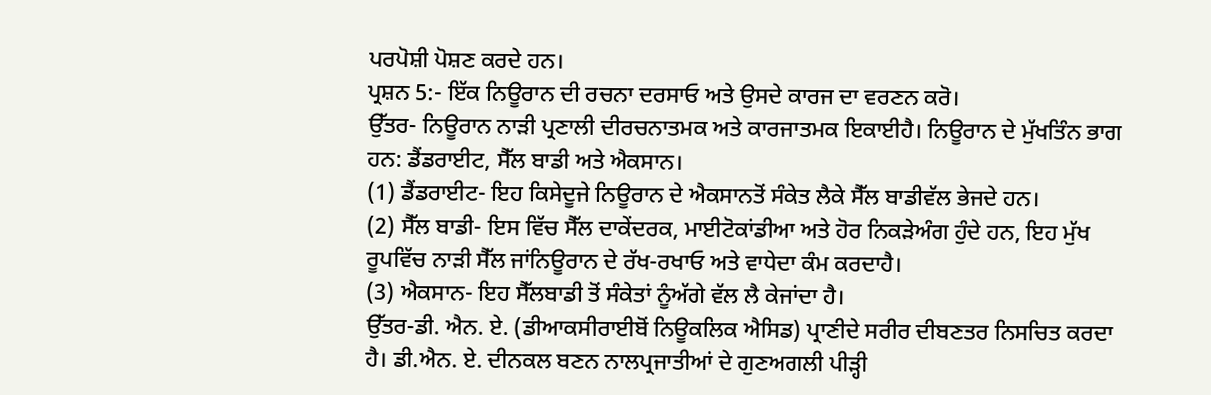ਪਰਪੋਸ਼ੀ ਪੋਸ਼ਣ ਕਰਦੇ ਹਨ।
ਪ੍ਰਸ਼ਨ 5:- ਇੱਕ ਨਿਊਰਾਨ ਦੀ ਰਚਨਾ ਦਰਸਾਓ ਅਤੇ ਉਸਦੇ ਕਾਰਜ ਦਾ ਵਰਣਨ ਕਰੋ।
ਉੱਤਰ- ਨਿਊਰਾਨ ਨਾੜੀ ਪ੍ਰਣਾਲੀ ਦੀਰਚਨਾਤਮਕ ਅਤੇ ਕਾਰਜਾਤਮਕ ਇਕਾਈਹੈ। ਨਿਊਰਾਨ ਦੇ ਮੁੱਖਤਿੰਨ ਭਾਗ ਹਨ: ਡੈਂਡਰਾਈਟ, ਸੈੱਲ ਬਾਡੀ ਅਤੇ ਐਕਸਾਨ।
(1) ਡੈਂਡਰਾਈਟ- ਇਹ ਕਿਸੇਦੂਜੇ ਨਿਊਰਾਨ ਦੇ ਐਕਸਾਨਤੋਂ ਸੰਕੇਤ ਲੈਕੇ ਸੈੱਲ ਬਾਡੀਵੱਲ ਭੇਜਦੇ ਹਨ।
(2) ਸੈੱਲ ਬਾਡੀ- ਇਸ ਵਿੱਚ ਸੈੱਲ ਦਾਕੇਂਦਰਕ, ਮਾਈਟੋਕਾਂਡੀਆ ਅਤੇ ਹੋਰ ਨਿਕੜੇਅੰਗ ਹੁੰਦੇ ਹਨ, ਇਹ ਮੁੱਖ ਰੂਪਵਿੱਚ ਨਾੜੀ ਸੈੱਲ ਜਾਂਨਿਊਰਾਨ ਦੇ ਰੱਖ-ਰਖਾਓ ਅਤੇ ਵਾਧੇਦਾ ਕੰਮ ਕਰਦਾਹੈ।
(3) ਐਕਸਾਨ- ਇਹ ਸੈੱਲਬਾਡੀ ਤੋਂ ਸੰਕੇਤਾਂ ਨੂੰਅੱਗੇ ਵੱਲ ਲੈ ਕੇਜਾਂਦਾ ਹੈ।
ਉੱਤਰ-ਡੀ. ਐਨ. ਏ. (ਡੀਆਕਸੀਰਾਈਬੋਂ ਨਿਊਕਲਿਕ ਐਸਿਡ) ਪ੍ਰਾਣੀਦੇ ਸਰੀਰ ਦੀਬਣਤਰ ਨਿਸਚਿਤ ਕਰਦਾ ਹੈ। ਡੀ.ਐਨ. ਏ. ਦੀਨਕਲ ਬਣਨ ਨਾਲਪ੍ਰਜਾਤੀਆਂ ਦੇ ਗੁਣਅਗਲੀ ਪੀੜ੍ਹੀ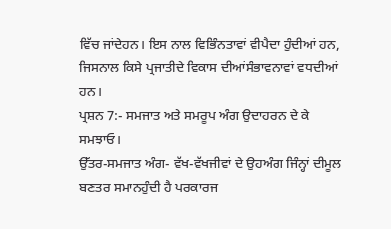ਵਿੱਚ ਜਾਂਦੇਹਨ। ਇਸ ਨਾਲ ਵਿਭਿੰਨਤਾਵਾਂ ਵੀਪੈਦਾ ਹੁੰਦੀਆਂ ਹਨ, ਜਿਸਨਾਲ ਕਿਸੇ ਪ੍ਰਜਾਤੀਦੇ ਵਿਕਾਸ ਦੀਆਂਸੰਭਾਵਨਾਵਾਂ ਵਧਦੀਆਂ ਹਨ।
ਪ੍ਰਸ਼ਨ 7:- ਸਮਜਾਤ ਅਤੇ ਸਮਰੂਪ ਅੰਗ ਉਦਾਹਰਨ ਦੇ ਕੇ ਸਮਝਾਓ।
ਉੱਤਰ-ਸਮਜਾਤ ਅੰਗ- ਵੱਖ-ਵੱਖਜੀਵਾਂ ਦੇ ਉਹਅੰਗ ਜਿੰਨ੍ਹਾਂ ਦੀਮੂਲ ਬਣਤਰ ਸਮਾਨਹੁੰਦੀ ਹੈ ਪਰਕਾਰਜ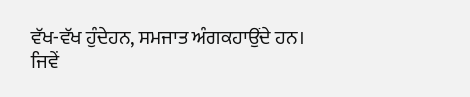ਵੱਖ-ਵੱਖ ਹੁੰਦੇਹਨ, ਸਮਜਾਤ ਅੰਗਕਹਾਉਂਦੇ ਹਨ।
ਜਿਵੇਂ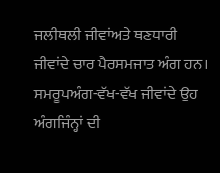ਜਲੀਥਲੀ ਜੀਵਾਂਅਤੇ ਥਣਧਾਰੀ ਜੀਵਾਂਦੇ ਚਾਰ ਪੈਰਸਮਜਾਤ ਅੰਗ ਹਨ।
ਸਮਰੂਪਅੰਗ-ਵੱਖ-ਵੱਖ ਜੀਵਾਂਦੇ ਉਹ ਅੰਗਜਿੰਨ੍ਹਾਂ ਦੀ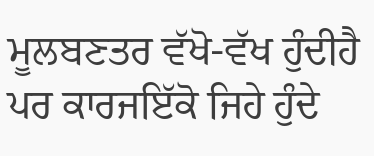ਮੂਲਬਣਤਰ ਵੱਖੋ-ਵੱਖ ਹੁੰਦੀਹੈ ਪਰ ਕਾਰਜਇੱਕੋ ਜਿਹੇ ਹੁੰਦੇ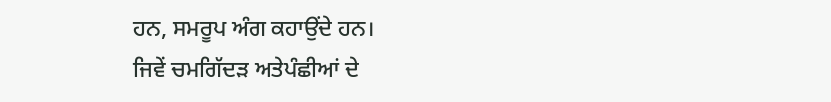ਹਨ, ਸਮਰੂਪ ਅੰਗ ਕਹਾਉਂਦੇ ਹਨ।
ਜਿਵੇਂ ਚਮਗਿੱਦੜ ਅਤੇਪੰਛੀਆਂ ਦੇ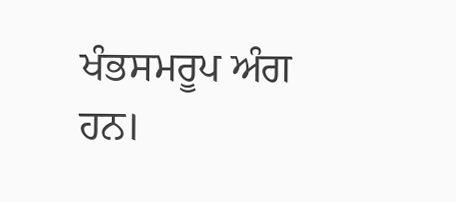ਖੰਭਸਮਰੂਪ ਅੰਗ ਹਨ।